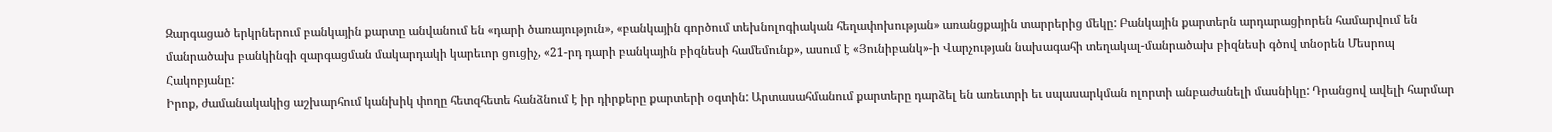Զարգացած երկրներում բանկային քարտը անվանում են «դարի ծառայություն», «բանկային գործում տեխնոլոգիական հեղափոխության» առանցքային տարրերից մեկը: Բանկային քարտերն արդարացիորեն համարվում են մանրածախ բանկինգի զարգացման մակարդակի կարեւոր ցուցիչ, «21-րդ դարի բանկային բիզնեսի համեմունք», ասում է «Յունիբանկ»-ի Վարչության նախագահի տեղակալ-մանրածախ բիզնեսի գծով տնօրեն Մեսրոպ Հակոբյանը:
Իրոք, ժամանակակից աշխարհում կանխիկ փողը հետզհետե հանձնում է իր դիրքերը քարտերի օգտին: Արտասահմանում քարտերը դարձել են առեւտրի եւ սպասարկման ոլորտի անբաժանելի մասնիկը: Դրանցով ավելի հարմար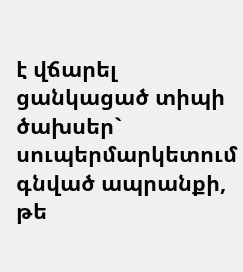է վճարել ցանկացած տիպի ծախսեր` սուպերմարկետում գնված ապրանքի, թե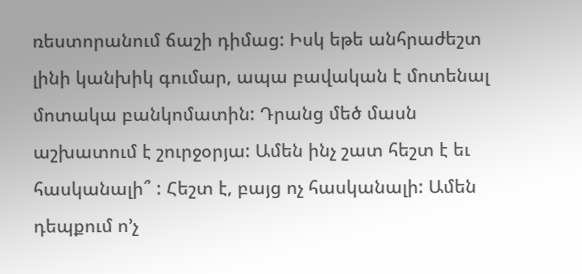ռեստորանում ճաշի դիմաց: Իսկ եթե անհրաժեշտ լինի կանխիկ գումար, ապա բավական է մոտենալ մոտակա բանկոմատին: Դրանց մեծ մասն աշխատում է շուրջօրյա: Ամեն ինչ շատ հեշտ է եւ հասկանալի՞ : Հեշտ է, բայց ոչ հասկանալի: Ամեն դեպքում ո’չ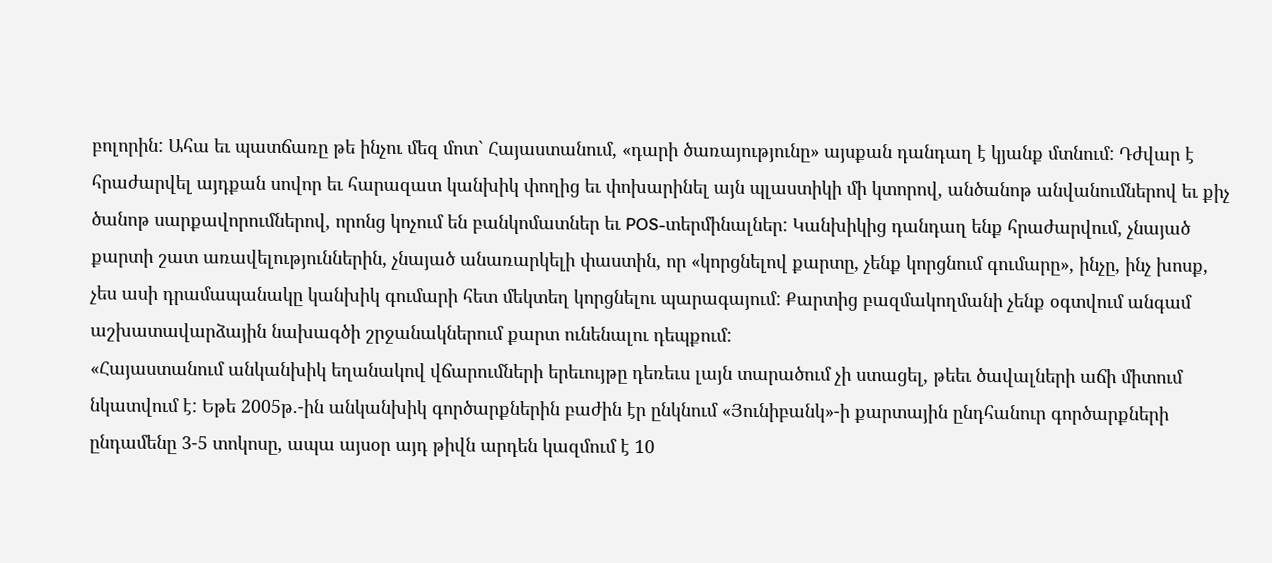բոլորին: Ահա եւ պատճառը թե ինչու մեզ մոտ` Հայաստանում, «դարի ծառայությունը» այսքան դանդաղ է կյանք մտնում: Դժվար է հրաժարվել այդքան սովոր եւ հարազատ կանխիկ փողից եւ փոխարինել այն պլաստիկի մի կտորով, անծանոթ անվանումներով եւ քիչ ծանոթ սարքավորումներով, որոնց կոչում են բանկոմատներ եւ POS-տերմինալներ: Կանխիկից դանդաղ ենք հրաժարվում, չնայած քարտի շատ առավելություններին, չնայած անառարկելի փաստին, որ «կորցնելով քարտը, չենք կորցնում գումարը», ինչը, ինչ խոսք, չես ասի դրամապանակը կանխիկ գումարի հետ մեկտեղ կորցնելու պարագայում: Քարտից բազմակողմանի չենք օգտվում անգամ աշխատավարձային նախագծի շրջանակներում քարտ ունենալու դեպքում:
«Հայաստանում անկանխիկ եղանակով վճարումների երեւույթը դեռեւս լայն տարածում չի ստացել, թեեւ ծավալների աճի միտում նկատվում է: Եթե 2005թ.-ին անկանխիկ գործարքներին բաժին էր ընկնում «Յունիբանկ»-ի քարտային ընդհանուր գործարքների ընդամենը 3-5 տոկոսը, ապա այսօր այդ թիվն արդեն կազմում է 10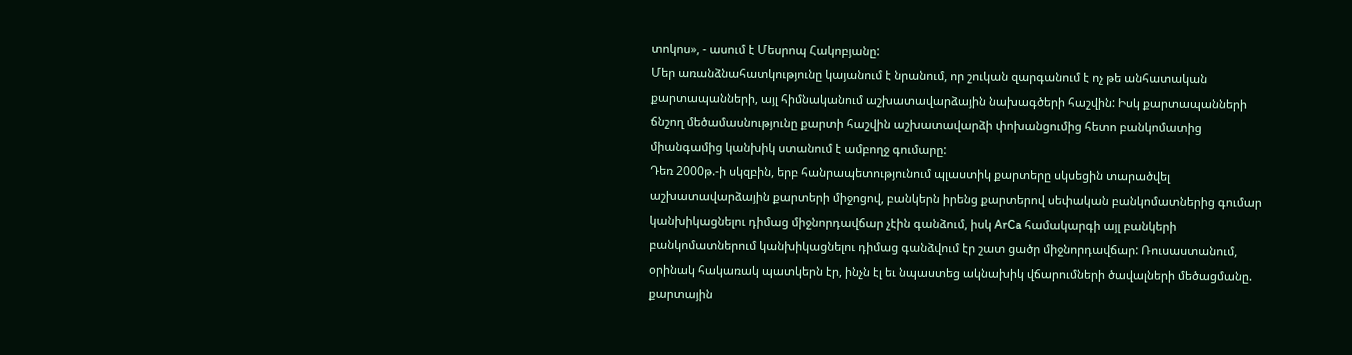տոկոս», - ասում է Մեսրոպ Հակոբյանը:
Մեր առանձնահատկությունը կայանում է նրանում, որ շուկան զարգանում է ոչ թե անհատական քարտապանների, այլ հիմնականում աշխատավարձային նախագծերի հաշվին: Իսկ քարտապանների ճնշող մեծամասնությունը քարտի հաշվին աշխատավարձի փոխանցումից հետո բանկոմատից միանգամից կանխիկ ստանում է ամբողջ գումարը:
Դեռ 2000թ.-ի սկզբին, երբ հանրապետությունում պլաստիկ քարտերը սկսեցին տարածվել աշխատավարձային քարտերի միջոցով, բանկերն իրենց քարտերով սեփական բանկոմատներից գումար կանխիկացնելու դիմաց միջնորդավճար չէին գանձում, իսկ ArCa համակարգի այլ բանկերի բանկոմատներում կանխիկացնելու դիմաց գանձվում էր շատ ցածր միջնորդավճար: Ռուսաստանում, օրինակ հակառակ պատկերն էր, ինչն էլ եւ նպաստեց ակնախիկ վճարումների ծավալների մեծացմանը. քարտային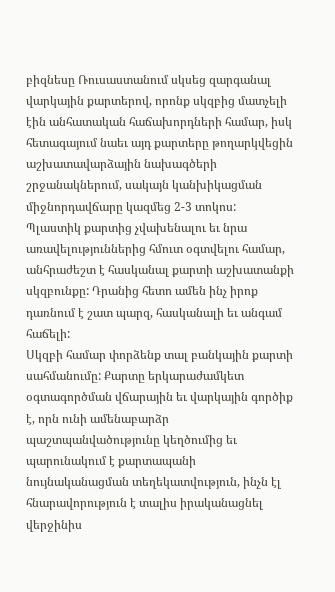բիզնեսը Ռուսաստանում սկսեց զարգանալ վարկային քարտերով, որոնք սկզբից մատչելի էին անհատական հաճախորդների համար, իսկ հետագայում նաեւ այդ քարտերը թողարկվեցին աշխատավարձային նախագծերի շրջանակներում, սակայն կանխիկացման միջնորդավճարը կազմեց 2-3 տոկոս:
Պլաստիկ քարտից չվախենալու եւ նրա առավելություններից հմուտ օգտվելու համար, անհրաժեշտ է հասկանալ քարտի աշխատանքի սկզբունքը: Դրանից հետո ամեն ինչ իրոք դառնում է շատ պարզ, հասկանալի եւ անգամ հաճելի:
Սկզբի համար փորձենք տալ բանկային քարտի սահմանումը: Քարտը երկարաժամկետ օգտագործման վճարային եւ վարկային գործիք է, որն ունի ամենաբարձր պաշտպանվածությունը կեղծումից եւ պարունակում է քարտապանի նույնականացման տեղեկատվություն, ինչն էլ հնարավորություն է տալիս իրականացնել վերջինիս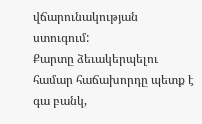վճարունակության ստուգում:
Քարտը ձեւակերպելու համար հաճախորդը պետք է գա բանկ,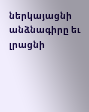ներկայացնի անձնագիրը եւ լրացնի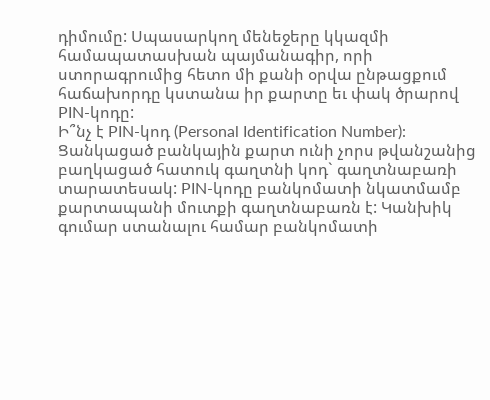դիմումը: Սպասարկող մենեջերը կկազմի համապատասխան պայմանագիր, որի ստորագրումից հետո մի քանի օրվա ընթացքում հաճախորդը կստանա իր քարտը եւ փակ ծրարով PIN-կոդը:
Ի՞նչ է PIN-կոդ (Personal Identification Number): Ցանկացած բանկային քարտ ունի չորս թվանշանից բաղկացած հատուկ գաղտնի կոդ` գաղտնաբառի տարատեսակ: PIN-կոդը բանկոմատի նկատմամբ քարտապանի մուտքի գաղտնաբառն է: Կանխիկ գումար ստանալու համար բանկոմատի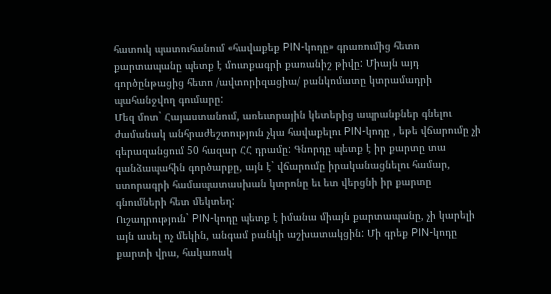հատուկ պատուհանում «հավաքեք PIN-կոդը» գրառումից հետո քարտապանը պետք է մուտքագրի քառանիշ թիվը: Միայն այդ գործընթացից հետո /ավտորիզացիա/ բանկոմատը կտրամադրի պահանջվող գումարը:
Մեզ մոտ` Հայաստանում, առեւտրային կետերից ապրանքներ գնելու ժամանակ անհրաժեշտություն չկա հավաքելու PIN-կոդը , եթե վճարումը չի գերազանցում 50 հազար ՀՀ դրամը: Գնորդը պետք է իր քարտը տա գանձապահին գործարքը, այն է` վճարումը իրականացնելու համար, ստորագրի համապատասխան կտրոնը եւ ետ վերցնի իր քարտը գնումների հետ մեկտեղ:
Ուշադրություն` PIN-կոդը պետք է իմանա միայն քարտապանը, չի կարելի այն ասել ոչ մեկին, անգամ բանկի աշխատակցին: Մի գրեք PIN-կոդը քարտի վրա, հակառակ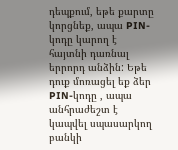դեպքում, եթե քարտը կորցնեք, ապա PIN-կոդը կարող է հայտնի դառնալ երրորդ անձին: Եթե դուք մոռացել եք ձեր PIN-կոդը , ապա անհրաժեշտ է կապվել սպասարկող բանկի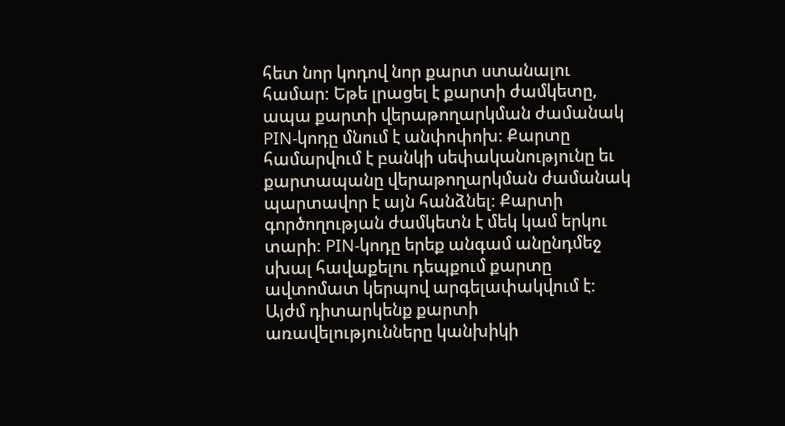հետ նոր կոդով նոր քարտ ստանալու համար: Եթե լրացել է քարտի ժամկետը, ապա քարտի վերաթողարկման ժամանակ PIN-կոդը մնում է անփոփոխ: Քարտը համարվում է բանկի սեփականությունը եւ քարտապանը վերաթողարկման ժամանակ պարտավոր է այն հանձնել: Քարտի գործողության ժամկետն է մեկ կամ երկու տարի: PIN-կոդը երեք անգամ անընդմեջ սխալ հավաքելու դեպքում քարտը ավտոմատ կերպով արգելափակվում է:
Այժմ դիտարկենք քարտի առավելությունները կանխիկի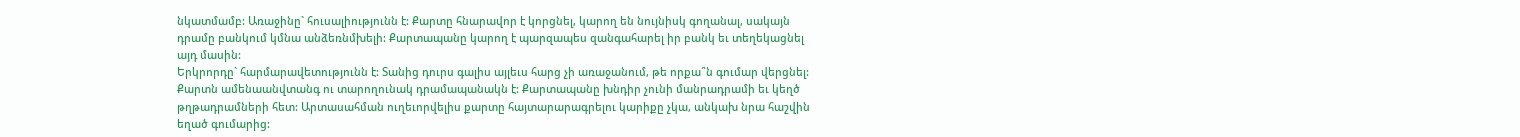նկատմամբ: Առաջինը` հուսալիությունն է: Քարտը հնարավոր է կորցնել, կարող են նույնիսկ գողանալ, սակայն դրամը բանկում կմնա անձեռնմխելի: Քարտապանը կարող է պարզապես զանգահարել իր բանկ եւ տեղեկացնել այդ մասին:
Երկրորդը` հարմարավետությունն է: Տանից դուրս գալիս այլեւս հարց չի առաջանում, թե որքա՞ն գումար վերցնել: Քարտն ամենաանվտանգ ու տարողունակ դրամապանակն է: Քարտապանը խնդիր չունի մանրադրամի եւ կեղծ թղթադրամների հետ: Արտասահման ուղեւորվելիս քարտը հայտարարագրելու կարիքը չկա, անկախ նրա հաշվին եղած գումարից: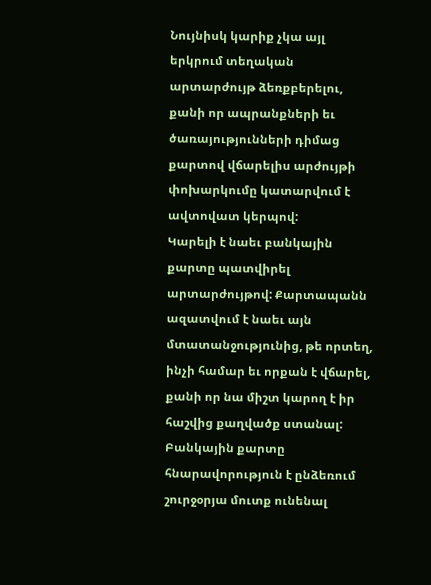Նույնիսկ կարիք չկա այլ երկրում տեղական արտարժույթ ձեռքբերելու, քանի որ ապրանքների եւ ծառայությունների դիմաց քարտով վճարելիս արժույթի փոխարկումը կատարվում է ավտովատ կերպով:
Կարելի է նաեւ բանկային քարտը պատվիրել արտարժույթով: Քարտապանն ազատվում է նաեւ այն մտատանջությունից, թե որտեղ, ինչի համար եւ որքան է վճարել, քանի որ նա միշտ կարող է իր հաշվից քաղվածք ստանալ:
Բանկային քարտը հնարավորություն է ընձեռում շուրջօրյա մուտք ունենալ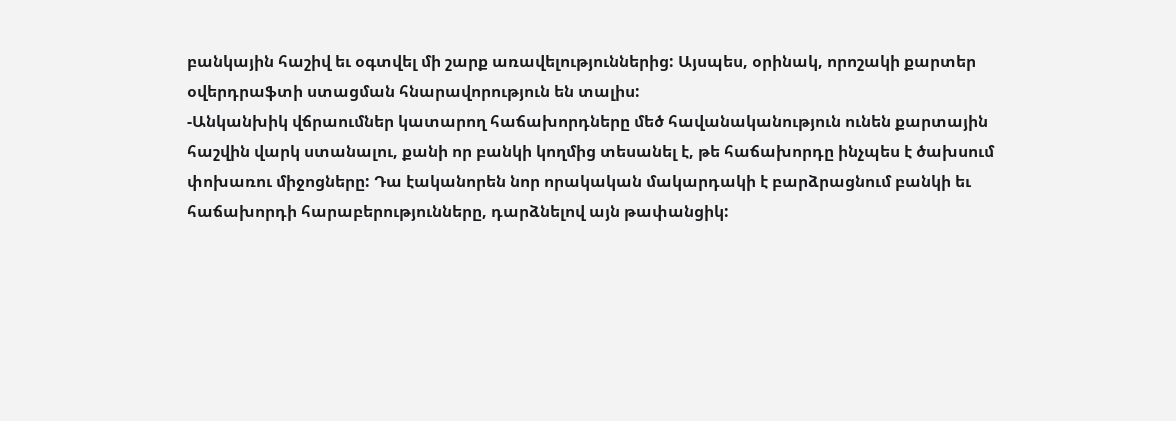բանկային հաշիվ եւ օգտվել մի շարք առավելություններից: Այսպես, օրինակ, որոշակի քարտեր օվերդրաֆտի ստացման հնարավորություն են տալիս:
-Անկանխիկ վճրաումներ կատարող հաճախորդները մեծ հավանականություն ունեն քարտային հաշվին վարկ ստանալու, քանի որ բանկի կողմից տեսանել է, թե հաճախորդը ինչպես է ծախսում փոխառու միջոցները: Դա էականորեն նոր որակական մակարդակի է բարձրացնում բանկի եւ հաճախորդի հարաբերությունները, դարձնելով այն թափանցիկ: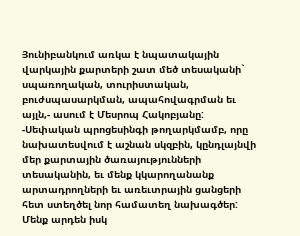Յունիբանկում առկա է նպատակային վարկային քարտերի շատ մեծ տեսականի` սպառողական, տուրիստական, բուժսպասարկման, ապահովագրման եւ այլն,- ասում է Մեսրոպ Հակոբյանը:
-Սեփական պրոցեսինգի թողարկմամբ, որը նախատեսվում է աշնան սկզբին, կընդլայնվի մեր քարտային ծառայությունների տեսականին, եւ մենք կկարողանանք արտադրողների եւ առեւտրային ցանցերի հետ ստեղծել նոր համատեղ նախագծեր: Մենք արդեն իսկ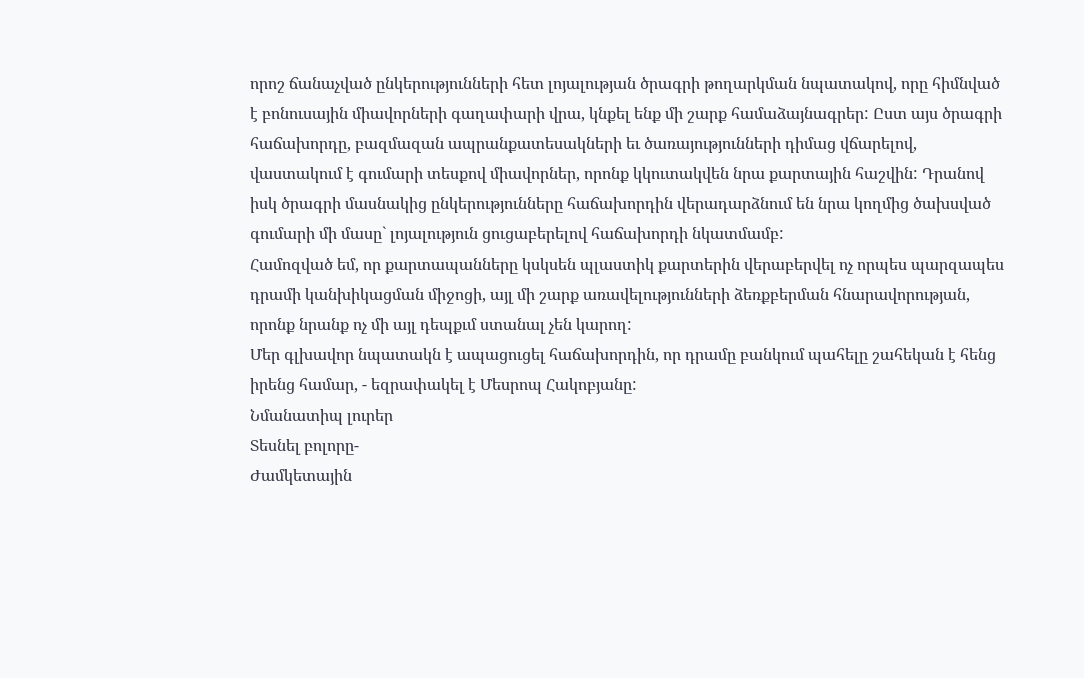որոշ ճանաչված ընկերությունների հետ լոյալության ծրագրի թողարկման նպատակով, որը հիմնված է բոնուսային միավորների գաղափարի վրա, կնքել ենք մի շարք համաձայնագրեր: Ըստ այս ծրագրի հաճախորդը, բազմազան ապրանքատեսակների եւ ծառայությունների դիմաց վճարելով, վաստակում է գումարի տեսքով միավորներ, որոնք կկուտակվեն նրա քարտային հաշվին: Դրանով իսկ ծրագրի մասնակից ընկերությունները հաճախորդին վերադարձնում են նրա կողմից ծախսված գումարի մի մասը` լոյալություն ցուցաբերելով հաճախորդի նկատմամբ:
Համոզված եմ, որ քարտապանները կսկսեն պլաստիկ քարտերին վերաբերվել ոչ որպես պարզապես դրամի կանխիկացման միջոցի, այլ մի շարք առավելությունների ձեռքբերման հնարավորության, որոնք նրանք ոչ մի այլ դեպքւմ ստանալ չեն կարող:
Մեր գլխավոր նպատակն է ապացուցել հաճախորդին, որ դրամը բանկում պահելը շահեկան է հենց իրենց համար, - եզրափակել է Մեսրոպ Հակոբյանը:
Նմանատիպ լուրեր
Տեսնել բոլորը-
Ժամկետային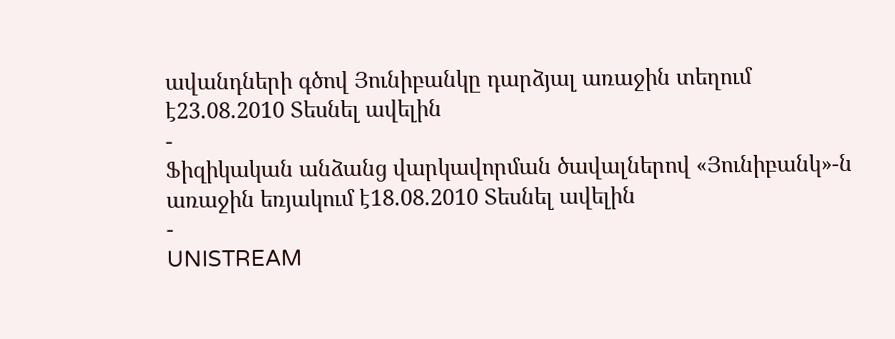ավանդների գծով Յունիբանկը դարձյալ առաջին տեղում է23.08.2010 Տեսնել ավելին
-
Ֆիզիկական անձանց վարկավորման ծավալներով «Յունիբանկ»-ն առաջին եռյակում է18.08.2010 Տեսնել ավելին
-
UNISTREAM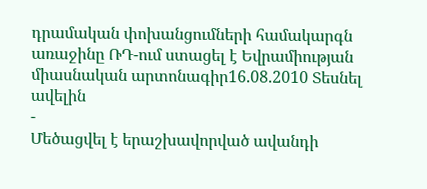դրամական փոխանցումների համակարգն առաջինը ՌԴ-ում ստացել է Եվրամիության միասնական արտոնագիր16.08.2010 Տեսնել ավելին
-
Մեծացվել է երաշխավորված ավանդի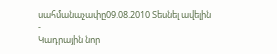սահմանաչափը09.08.2010 Տեսնել ավելին
-
Կադրային նոր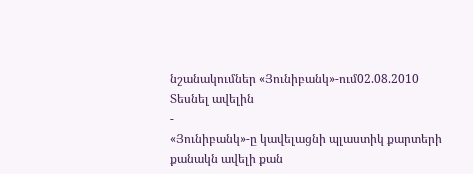նշանակումներ «Յունիբանկ»-ում02.08.2010 Տեսնել ավելին
-
«Յունիբանկ»-ը կավելացնի պլաստիկ քարտերի քանակն ավելի քան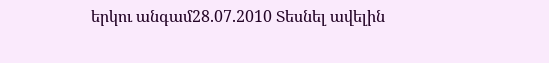երկու անգամ28.07.2010 Տեսնել ավելին